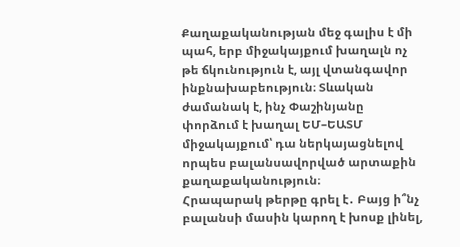Քաղաքականության մեջ գալիս է մի պահ, երբ միջակայքում խաղալն ոչ թե ճկունություն է, այլ վտանգավոր ինքնախաբեություն։ Տևական ժամանակ է, ինչ Փաշինյանը փորձում է խաղալ ԵՄ–ԵԱՏՄ միջակայքում՝ դա ներկայացնելով որպես բալանսավորված արտաքին քաղաքականություն։
Հրապարակ թերթը գրել է․ Բայց ի՞նչ բալանսի մասին կարող է խոսք լինել,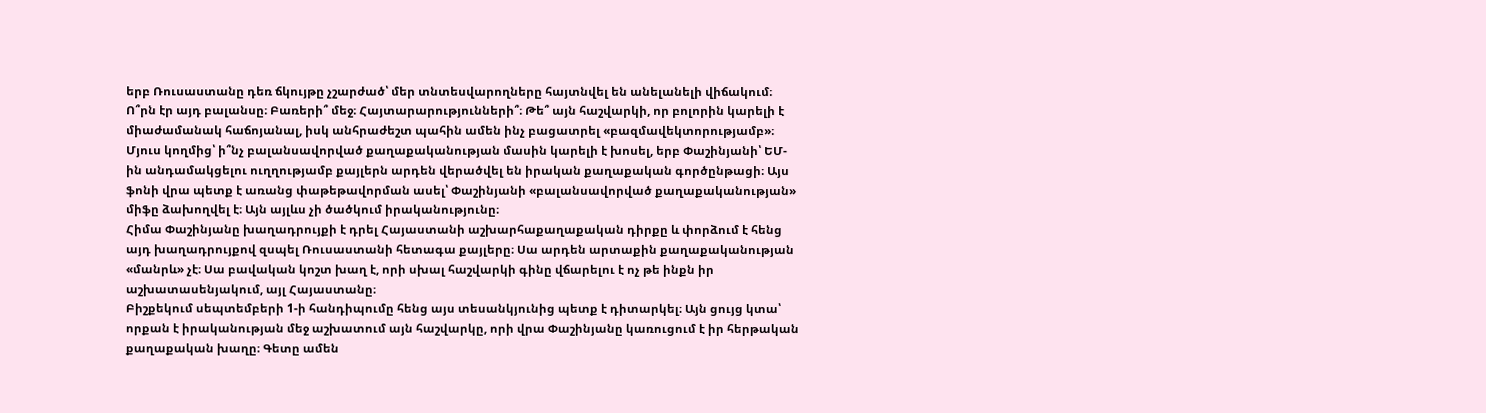երբ Ռուսաստանը դեռ ճկույթը չշարժած՝ մեր տնտեսվարողները հայտնվել են անելանելի վիճակում։ Ո՞րն էր այդ բալանսը։ Բառերի՞ մեջ։ Հայտարարությունների՞։ Թե՞ այն հաշվարկի, որ բոլորին կարելի է միաժամանակ հաճոյանալ, իսկ անհրաժեշտ պահին ամեն ինչ բացատրել «բազմավեկտորությամբ»։
Մյուս կողմից՝ ի՞նչ բալանսավորված քաղաքականության մասին կարելի է խոսել, երբ Փաշինյանի՝ ԵՄ-ին անդամակցելու ուղղությամբ քայլերն արդեն վերածվել են իրական քաղաքական գործընթացի։ Այս ֆոնի վրա պետք է առանց փաթեթավորման ասել՝ Փաշինյանի «բալանսավորված քաղաքականության» միֆը ձախողվել է։ Այն այլևս չի ծածկում իրականությունը։
Հիմա Փաշինյանը խաղադրույքի է դրել Հայաստանի աշխարհաքաղաքական դիրքը և փորձում է հենց այդ խաղադրույքով զսպել Ռուսաստանի հետագա քայլերը։ Սա արդեն արտաքին քաղաքականության «մանրև» չէ։ Սա բավական կոշտ խաղ է, որի սխալ հաշվարկի գինը վճարելու է ոչ թե ինքն իր աշխատասենյակում, այլ Հայաստանը։
Բիշքեկում սեպտեմբերի 1-ի հանդիպումը հենց այս տեսանկյունից պետք է դիտարկել։ Այն ցույց կտա՝ որքան է իրականության մեջ աշխատում այն հաշվարկը, որի վրա Փաշինյանը կառուցում է իր հերթական քաղաքական խաղը։ Գետը ամեն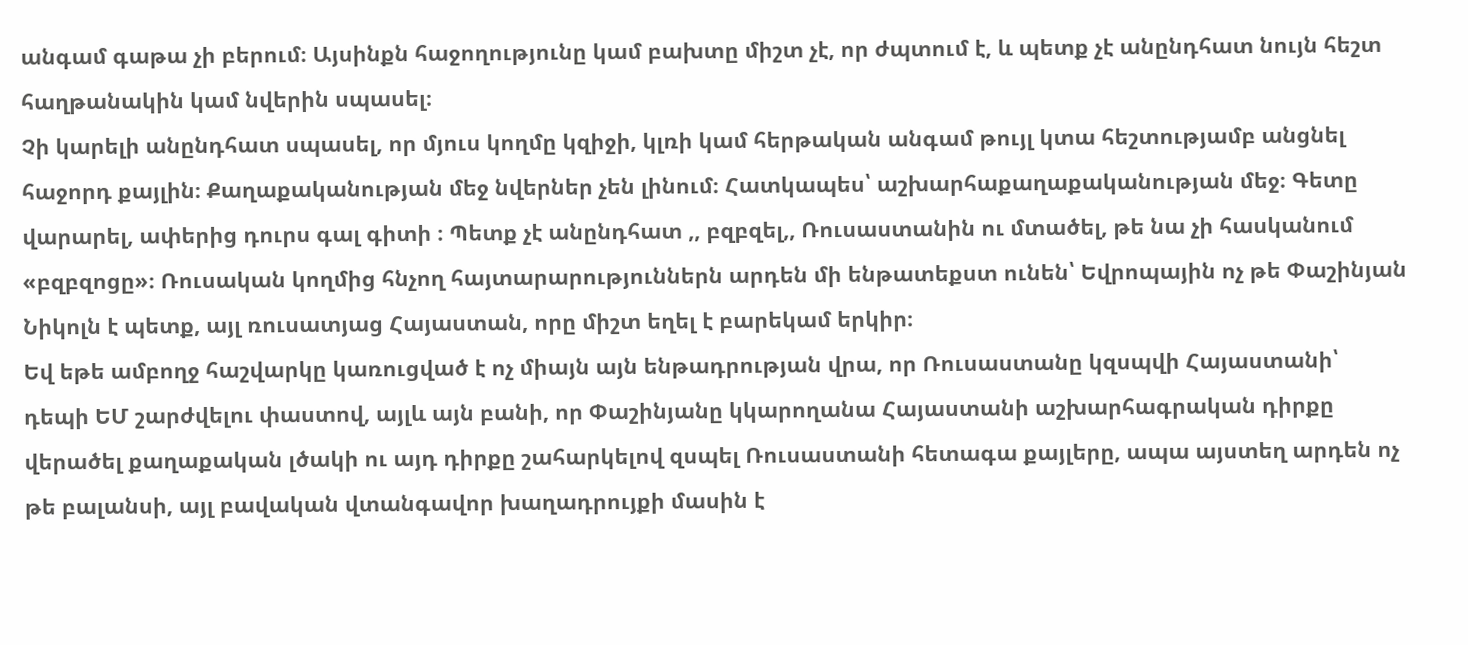անգամ գաթա չի բերում։ Այսինքն հաջողությունը կամ բախտը միշտ չէ, որ ժպտում է, և պետք չէ անընդհատ նույն հեշտ հաղթանակին կամ նվերին սպասել։
Չի կարելի անընդհատ սպասել, որ մյուս կողմը կզիջի, կլռի կամ հերթական անգամ թույլ կտա հեշտությամբ անցնել հաջորդ քայլին։ Քաղաքականության մեջ նվերներ չեն լինում։ Հատկապես՝ աշխարհաքաղաքականության մեջ։ Գետը վարարել, ափերից դուրս գալ գիտի ։ Պետք չէ անընդհատ ,, բզբզել,, Ռուսաստանին ու մտածել, թե նա չի հասկանում «բզբզոցը»։ Ռուսական կողմից հնչող հայտարարություններն արդեն մի ենթատեքստ ունեն՝ Եվրոպային ոչ թե Փաշինյան Նիկոլն է պետք, այլ ռուսատյաց Հայաստան, որը միշտ եղել է բարեկամ երկիր։
Եվ եթե ամբողջ հաշվարկը կառուցված է ոչ միայն այն ենթադրության վրա, որ Ռուսաստանը կզսպվի Հայաստանի՝ դեպի ԵՄ շարժվելու փաստով, այլև այն բանի, որ Փաշինյանը կկարողանա Հայաստանի աշխարհագրական դիրքը վերածել քաղաքական լծակի ու այդ դիրքը շահարկելով զսպել Ռուսաստանի հետագա քայլերը, ապա այստեղ արդեն ոչ թե բալանսի, այլ բավական վտանգավոր խաղադրույքի մասին է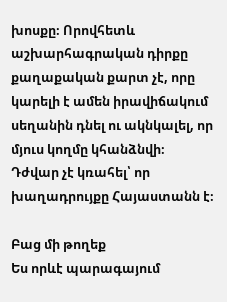խոսքը։ Որովհետև աշխարհագրական դիրքը քաղաքական քարտ չէ, որը կարելի է ամեն իրավիճակում սեղանին դնել ու ակնկալել, որ մյուս կողմը կհանձնվի։ Դժվար չէ կռահել՝ որ խաղադրույքը Հայաստանն է։

Բաց մի թողեք
Ես որևէ պարագայում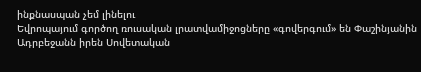ինքնասպան չեմ լինելու
Եվրոպայում գործող ռուսական լրատվամիջոցները «գովերգում» են Փաշինյանին
Ադրբեջանն իրեն Սովետական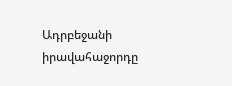Ադրբեջանի իրավահաջորդը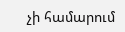չի համարում